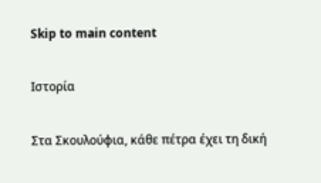Skip to main content

Ιστορία

Στα Σκουλούφια, κάθε πέτρα έχει τη δική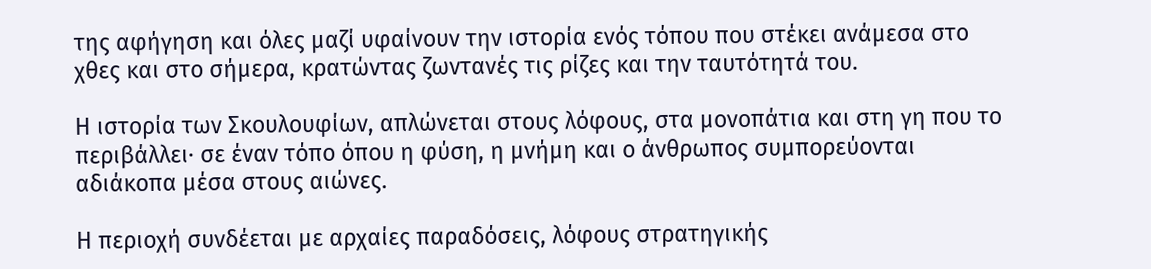της αφήγηση και όλες μαζί υφαίνουν την ιστορία ενός τόπου που στέκει ανάμεσα στο χθες και στο σήμερα, κρατώντας ζωντανές τις ρίζες και την ταυτότητά του.

Η ιστορία των Σκουλουφίων, απλώνεται στους λόφους, στα μονοπάτια και στη γη που το περιβάλλει· σε έναν τόπο όπου η φύση, η μνήμη και ο άνθρωπος συμπορεύονται αδιάκοπα μέσα στους αιώνες.

Η περιοχή συνδέεται με αρχαίες παραδόσεις, λόφους στρατηγικής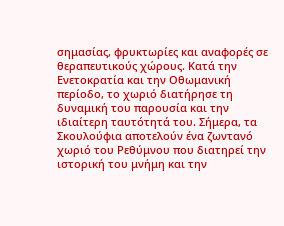σημασίας, φρυκτωρίες και αναφορές σε θεραπευτικούς χώρους. Κατά την Ενετοκρατία και την Οθωμανική περίοδο, το χωριό διατήρησε τη δυναμική του παρουσία και την ιδιαίτερη ταυτότητά του. Σήμερα, τα Σκουλούφια αποτελούν ένα ζωντανό χωριό του Ρεθύμνου που διατηρεί την ιστορική του μνήμη και την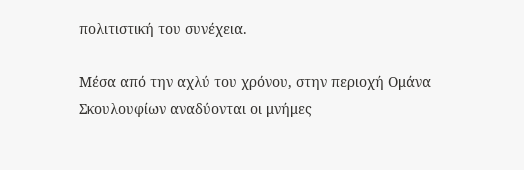πολιτιστική του συνέχεια.

Μέσα από την αχλύ του χρόνου, στην περιοχή Ομάνα Σκουλουφίων αναδύονται οι μνήμες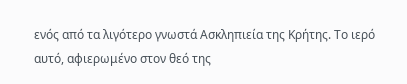ενός από τα λιγότερο γνωστά Ασκληπιεία της Κρήτης. Το ιερό αυτό, αφιερωμένο στον θεό της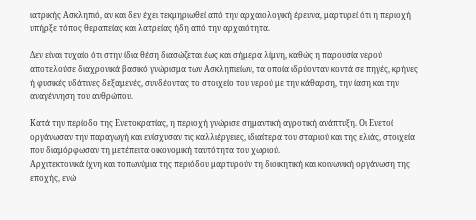ιατρικής Ασκληπιό, αν και δεν έχει τεκμηριωθεί από την αρχαιολογική έρευνα, μαρτυρεί ότι η περιοχή υπήρξε τόπος θεραπείας και λατρείας ήδη από την αρχαιότητα.

Δεν είναι τυχαίο ότι στην ίδια θέση διασώζεται έως και σήμερα λίμνη, καθώς η παρουσία νερού αποτελούσε διαχρονικά βασικό γνώρισμα των Ασκληπιείων, τα οποία ιδρύονταν κοντά σε πηγές, κρήνες ή φυσικές υδάτινες δεξαμενές, συνδέοντας το στοιχείο του νερού με την κάθαρση, την ίαση και την αναγέννηση του ανθρώπου.

Κατά την περίοδο της Ενετοκρατίας, η περιοχή γνώρισε σημαντική αγροτική ανάπτυξη. Οι Ενετοί οργάνωσαν την παραγωγή και ενίσχυσαν τις καλλιέργειες, ιδιαίτερα του σταριού και της ελιάς, στοιχεία που διαμόρφωσαν τη μετέπειτα οικονομική ταυτότητα του χωριού.
Αρχιτεκτονικά ίχνη και τοπωνύμια της περιόδου μαρτυρούν τη διοικητική και κοινωνική οργάνωση της εποχής, ενώ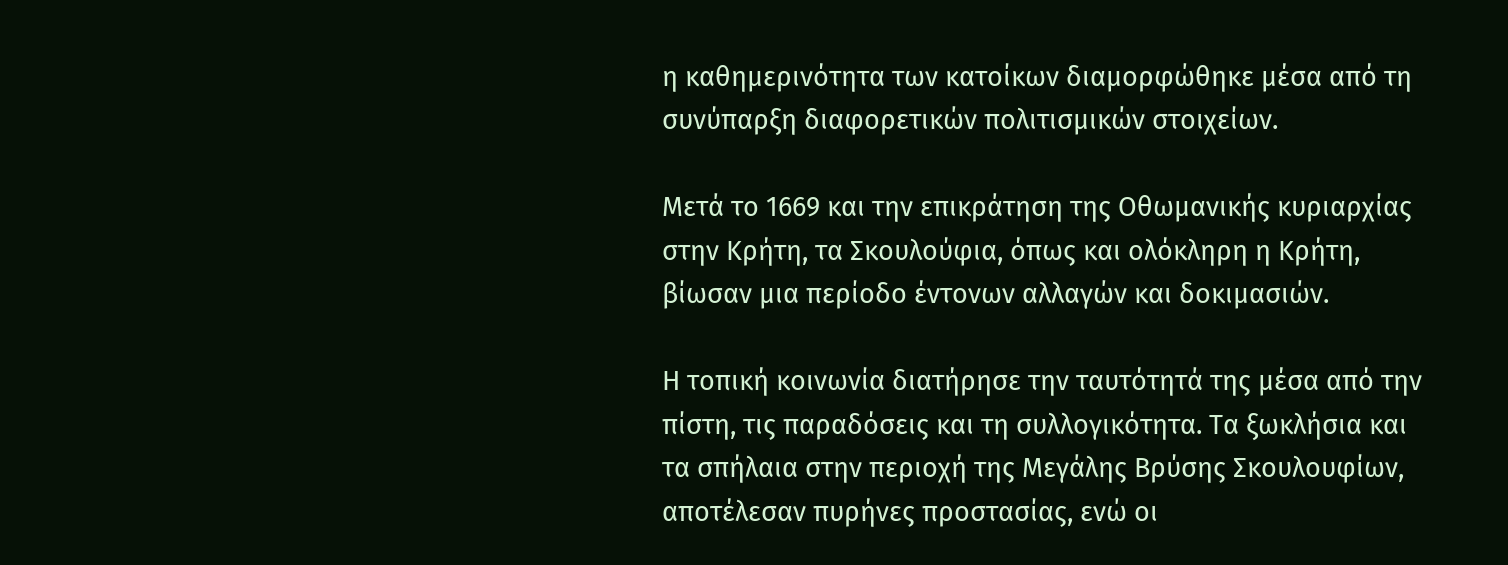η καθημερινότητα των κατοίκων διαμορφώθηκε μέσα από τη συνύπαρξη διαφορετικών πολιτισμικών στοιχείων.

Μετά το 1669 και την επικράτηση της Οθωμανικής κυριαρχίας στην Κρήτη, τα Σκουλούφια, όπως και ολόκληρη η Κρήτη, βίωσαν μια περίοδο έντονων αλλαγών και δοκιμασιών.

Η τοπική κοινωνία διατήρησε την ταυτότητά της μέσα από την πίστη, τις παραδόσεις και τη συλλογικότητα. Τα ξωκλήσια και τα σπήλαια στην περιοχή της Μεγάλης Βρύσης Σκουλουφίων, αποτέλεσαν πυρήνες προστασίας, ενώ οι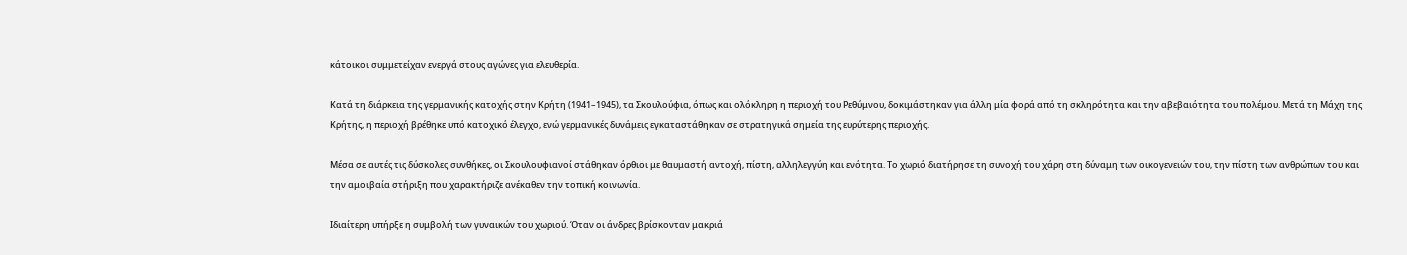κάτοικοι συμμετείχαν ενεργά στους αγώνες για ελευθερία.

Κατά τη διάρκεια της γερμανικής κατοχής στην Κρήτη (1941–1945), τα Σκουλούφια, όπως και ολόκληρη η περιοχή του Ρεθύμνου, δοκιμάστηκαν για άλλη μία φορά από τη σκληρότητα και την αβεβαιότητα του πολέμου. Μετά τη Μάχη της Κρήτης, η περιοχή βρέθηκε υπό κατοχικό έλεγχο, ενώ γερμανικές δυνάμεις εγκαταστάθηκαν σε στρατηγικά σημεία της ευρύτερης περιοχής.

Μέσα σε αυτές τις δύσκολες συνθήκες, οι Σκουλουφιανοί στάθηκαν όρθιοι με θαυμαστή αντοχή, πίστη, αλληλεγγύη και ενότητα. Το χωριό διατήρησε τη συνοχή του χάρη στη δύναμη των οικογενειών του, την πίστη των ανθρώπων του και την αμοιβαία στήριξη που χαρακτήριζε ανέκαθεν την τοπική κοινωνία.

Ιδιαίτερη υπήρξε η συμβολή των γυναικών του χωριού. Όταν οι άνδρες βρίσκονταν μακριά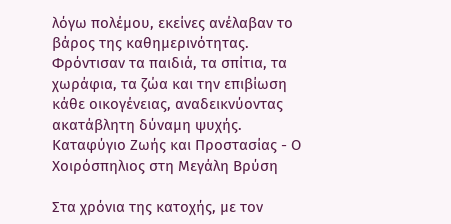λόγω πολέμου, εκείνες ανέλαβαν το βάρος της καθημερινότητας. Φρόντισαν τα παιδιά, τα σπίτια, τα χωράφια, τα ζώα και την επιβίωση κάθε οικογένειας, αναδεικνύοντας ακατάβλητη δύναμη ψυχής.
Καταφύγιο Ζωής και Προστασίας - Ο Χοιρόσπηλιος στη Μεγάλη Βρύση

Στα χρόνια της κατοχής, με τον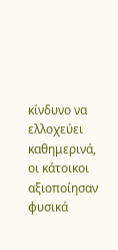κίνδυνο να ελλοχεύει καθημερινά, οι κάτοικοι αξιοποίησαν φυσικά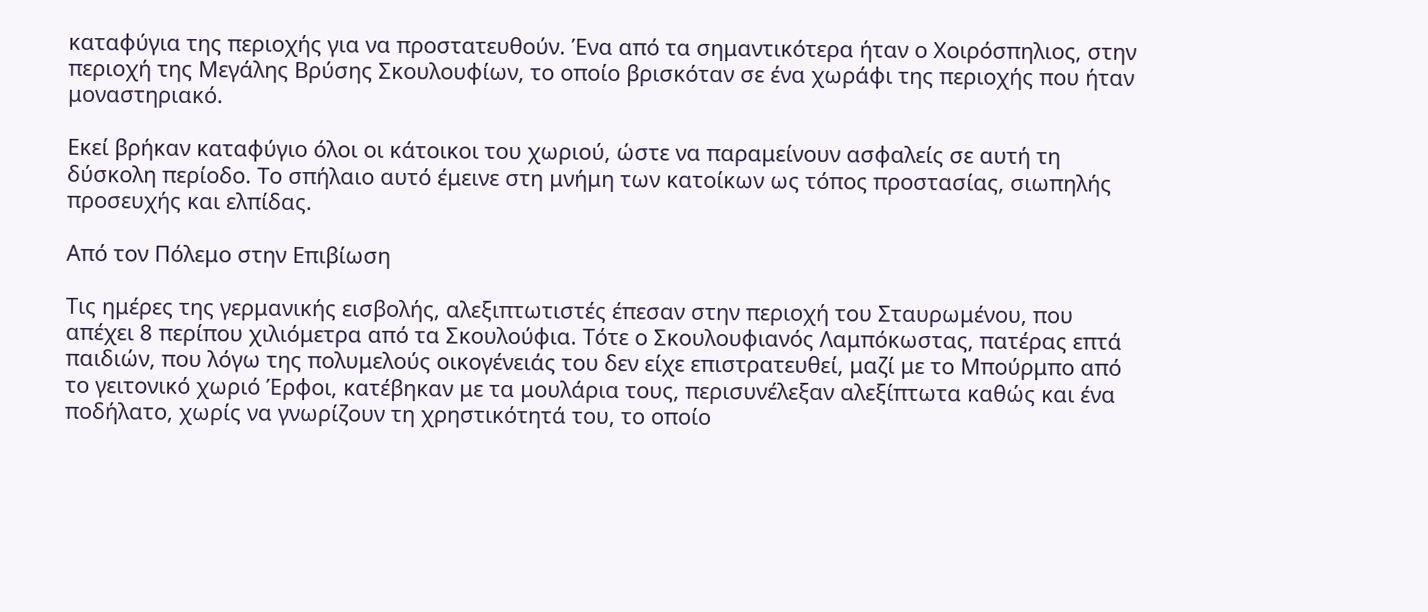καταφύγια της περιοχής για να προστατευθούν. Ένα από τα σημαντικότερα ήταν ο Χοιρόσπηλιος, στην περιοχή της Μεγάλης Βρύσης Σκουλουφίων, το οποίο βρισκόταν σε ένα χωράφι της περιοχής που ήταν μοναστηριακό.

Εκεί βρήκαν καταφύγιο όλοι οι κάτοικοι του χωριού, ώστε να παραμείνουν ασφαλείς σε αυτή τη δύσκολη περίοδο. Το σπήλαιο αυτό έμεινε στη μνήμη των κατοίκων ως τόπος προστασίας, σιωπηλής προσευχής και ελπίδας.

Από τον Πόλεμο στην Επιβίωση

Τις ημέρες της γερμανικής εισβολής, αλεξιπτωτιστές έπεσαν στην περιοχή του Σταυρωμένου, που απέχει 8 περίπου χιλιόμετρα από τα Σκουλούφια. Τότε ο Σκουλουφιανός Λαμπόκωστας, πατέρας επτά παιδιών, που λόγω της πολυμελούς οικογένειάς του δεν είχε επιστρατευθεί, μαζί με το Μπούρμπο από το γειτονικό χωριό Έρφοι, κατέβηκαν με τα μουλάρια τους, περισυνέλεξαν αλεξίπτωτα καθώς και ένα ποδήλατο, χωρίς να γνωρίζουν τη χρηστικότητά του, το οποίο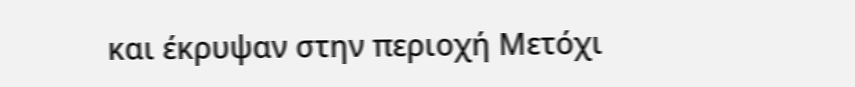και έκρυψαν στην περιοχή Μετόχι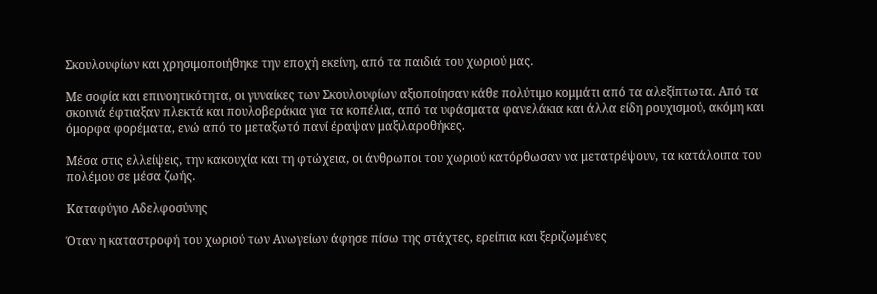Σκουλουφίων και χρησιμοποιήθηκε την εποχή εκείνη, από τα παιδιά του χωριού μας.

Με σοφία και επινοητικότητα, οι γυναίκες των Σκουλουφίων αξιοποίησαν κάθε πολύτιμο κομμάτι από τα αλεξίπτωτα. Από τα σκοινιά έφτιαξαν πλεκτά και πουλοβεράκια για τα κοπέλια, από τα υφάσματα φανελάκια και άλλα είδη ρουχισμού, ακόμη και όμορφα φορέματα, ενώ από το μεταξωτό πανί έραψαν μαξιλαροθήκες.

Μέσα στις ελλείψεις, την κακουχία και τη φτώχεια, οι άνθρωποι του χωριού κατόρθωσαν να μετατρέψουν, τα κατάλοιπα του πολέμου σε μέσα ζωής.

Καταφύγιο Αδελφοσύνης

Όταν η καταστροφή του χωριού των Ανωγείων άφησε πίσω της στάχτες, ερείπια και ξεριζωμένες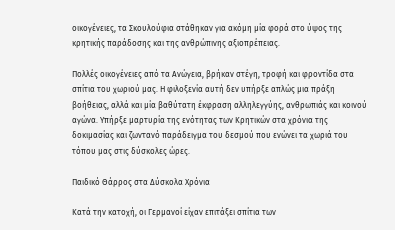οικογένειες, τα Σκουλούφια στάθηκαν για ακόμη μία φορά στο ύψος της κρητικής παράδοσης και της ανθρώπινης αξιοπρέπειας.

Πολλές οικογένειες από τα Ανώγεια, βρήκαν στέγη, τροφή και φροντίδα στα σπίτια του χωριού μας. Η φιλοξενία αυτή δεν υπήρξε απλώς μια πράξη βοήθειας, αλλά και μία βαθύτατη έκφραση αλληλεγγύης, ανθρωπιάς και κοινού αγώνα. Υπήρξε μαρτυρία της ενότητας των Κρητικών στα χρόνια της δοκιμασίας και ζωντανό παράδειγμα του δεσμού που ενώνει τα χωριά του τόπου μας στις δύσκολες ώρες.

Παιδικό Θάρρος στα Δύσκολα Χρόνια

Κατά την κατοχή, οι Γερμανοί είχαν επιτάξει σπίτια των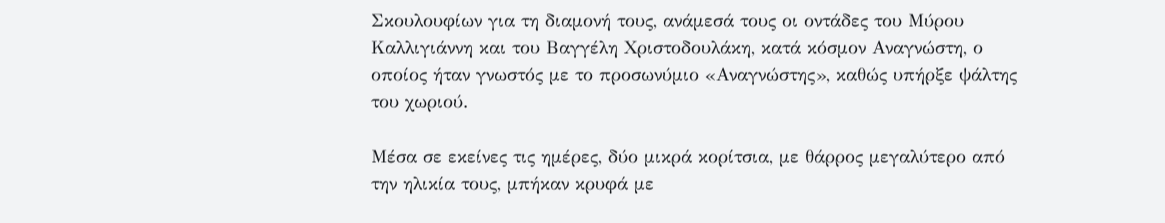Σκουλουφίων για τη διαμονή τους, ανάμεσά τους οι οντάδες του Μύρου Καλλιγιάννη και του Βαγγέλη Χριστοδουλάκη, κατά κόσμον Αναγνώστη, ο οποίος ήταν γνωστός με το προσωνύμιο «Αναγνώστης», καθώς υπήρξε ψάλτης του χωριού.

Μέσα σε εκείνες τις ημέρες, δύο μικρά κορίτσια, με θάρρος μεγαλύτερο από την ηλικία τους, μπήκαν κρυφά με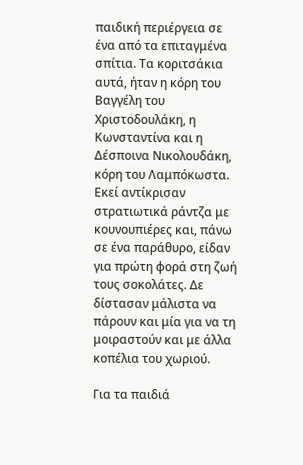παιδική περιέργεια σε ένα από τα επιταγμένα σπίτια. Τα κοριτσάκια αυτά, ήταν η κόρη του Βαγγέλη του Χριστοδουλάκη, η Κωνσταντίνα και η Δέσποινα Νικολουδάκη, κόρη του Λαμπόκωστα. Εκεί αντίκρισαν στρατιωτικά ράντζα με κουνουπιέρες και, πάνω σε ένα παράθυρο, είδαν για πρώτη φορά στη ζωή τους σοκολάτες. Δε δίστασαν μάλιστα να πάρουν και μία για να τη μοιραστούν και με άλλα κοπέλια του χωριού.

Για τα παιδιά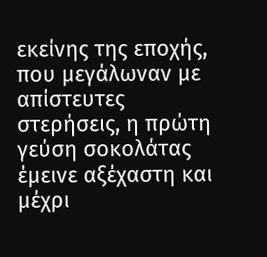εκείνης της εποχής, που μεγάλωναν με απίστευτες στερήσεις, η πρώτη γεύση σοκολάτας έμεινε αξέχαστη και μέχρι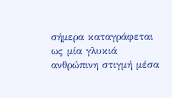σήμερα καταγράφεται ως μία γλυκιά ανθρώπινη στιγμή μέσα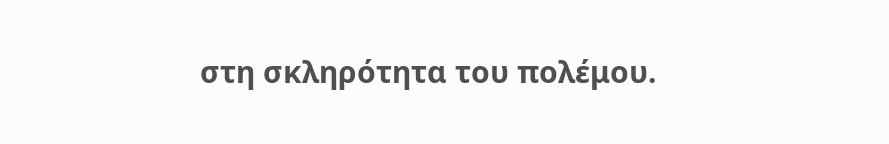στη σκληρότητα του πολέμου.